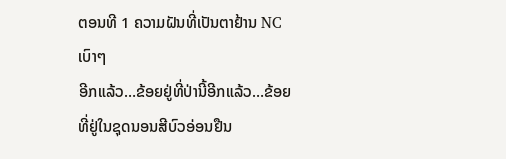ຕອນທີ 1 ຄວາມຝັນທີ່ເປັນຕາຢ້ານ NC ເບົາໆ
ອີກແລ້ວ…ຂ້ອຍຢູ່ທີ່ປ່ານີ້ອີກແລ້ວ…ຂ້ອຍທີ່ຢູ່ໃນຊຸດນອນສີບົວອ່ອນຢືນ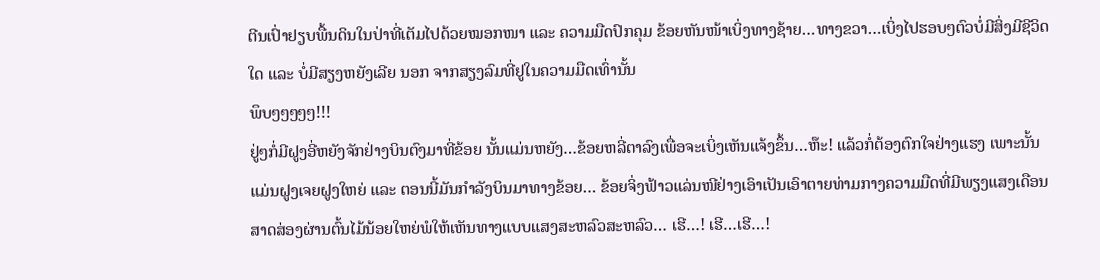ຕີນເປົ່າຢຽບພື້ນດິນໃນປ່າທີ່ເຕັມໄປດ້ວຍໝອກໜາ ແລະ ຄວາມມືດປົກຄຸມ ຂ້ອຍຫັນໜ້າເບິ່ງທາງຊ້າຍ…ທາງຂວາ…ເບິ່ງໄປຮອບໆຕົວບໍ່ມີສິ່ງມີຊີວິດໃດ ແລະ ບໍ່ມີສຽງຫຍັງເລີຍ ນອກ ຈາກສຽງລົມທີ່ຢູໃນຄວາມມືດເທົ່ານັ້ນ
ພຶບໆໆໆໆໆ!!!
ຢູ່ໆກໍ່ມີຝູງອີ່ຫຍັງຈັກຢ່າງບິນຕົງມາທີ່ຂ້ອຍ ນັ້ນແມ່ນຫຍັງ…ຂ້ອຍຫລີ່ຕາລົງເພື່ອຈະເບິ່ງເຫັນແຈ້ງຂຶ້ນ…ຫ໊ະ! ແລ້ວກໍ່ຕ້ອງຕົກໃຈຢ່າງແຮງ ເພາະນັ້ນແມ່ນຝູງເຈຍຝູງໃຫຍ່ ແລະ ຕອນນີ້ມັນກຳລັງບິນມາທາງຂ້ອຍ… ຂ້ອຍຈິ່ງຟ້າວແລ່ນໜີຢ່າງເອົາເປັນເອົາຕາຍທ່າມກາງຄວາມມືດທີ່ມີພຽງແສງເດືອນສາດສ່ອງຜ່ານຕົ້ນໄມ້ນ້ອຍໃຫຍ່ພໍໃຫ້ເຫັນທາງແບບແສງສະຫລົວສະຫລົວ… ເຮີ…! ເຮີ…ເຮີ…!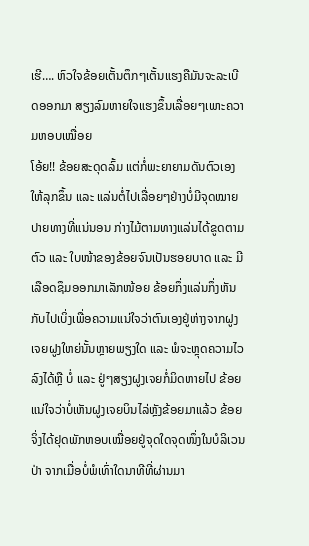ເຮີ…. ຫົວໃຈຂ້ອຍເຕັ້ນຕຶກໆເຕັ້ນແຮງຄືມັນຈະລະເບີດອອກມາ ສຽງລົມຫາຍໃຈແຮງຂຶ້ນເລື່ອຍໆເພາະຄວາມຫອບເໝື່ອຍ
ໂອ້ຍ!! ຂ້ອຍສະດຸດລົ້ມ ແຕ່ກໍ່ພະຍາຍາມດັນຕົວເອງໃຫ້ລຸກຂຶ້ນ ແລະ ແລ່ນຕໍ່ໄປເລື່ອຍໆຢ່າງບໍ່ມີຈຸດໝາຍປາຍທາງທີ່ແນ່ນອນ ກ່າງໄມ້ຕາມທາງແລ່ນໄດ້ຂູດຕາມຕົວ ແລະ ໃບໜ້າຂອງຂ້ອຍຈົນເປັນຮອຍບາດ ແລະ ມີເລືອດຊຶມອອກມາເລັກໜ້ອຍ ຂ້ອຍກຶ່ງແລ່ນກຶ່ງຫັນກັບໄປເບິ່ງເພື່ອຄວາມແນ່ໃຈວ່າຕົນເອງຢູ່ຫ່າງຈາກຝູງເຈຍຝູງໃຫຍ່ນັ້ນຫຼາຍພຽງໃດ ແລະ ພໍຈະຫຼຸດຄວາມໄວລົງໄດ້ຫຼື ບໍ່ ແລະ ຢູ່ໆສຽງຝູງເຈຍກໍ່ມິດຫາຍໄປ ຂ້ອຍແນ່ໃຈວ່າບໍ່ເຫັນຝູງເຈຍບິນໄລ່ຫຼັງຂ້ອຍມາແລ້ວ ຂ້ອຍຈິ່ງໄດ້ຢຸດພັກຫອບເໝື່ອຍຢູ່ຈຸດໃດຈຸດໜຶ່ງໃນບໍລິເວນປ່າ ຈາກເມື່ອບໍ່ພໍເທົ່າໃດນາທີທີ່ຜ່ານມາ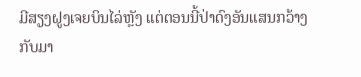ມີສຽງຝູງເຈຍບິນໄລ່ຫຼັງ ແຕ່ຕອນນີ້ປ່າດົງອັນແສນກວ້າງກັບມາ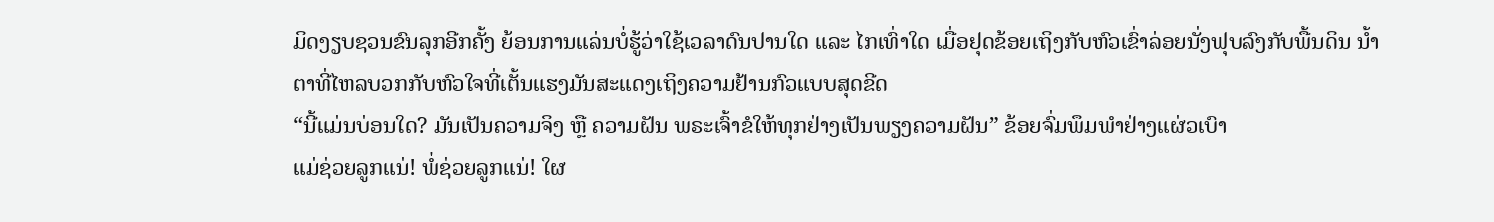ມິດງຽບຊວນຂົນລຸກອີກຄັ້ງ ຍ້ອນການແລ່ນບໍ່ຮູ້ວ່າໃຊ້ເວລາດົນປານໃດ ແລະ ໄກເທົ່າໃດ ເມື່ອຢຸດຂ້ອຍເຖິງກັບຫົວເຂົ່າລ່ອຍນັ່ງຟຸບລົງກັບພື້ນດິນ ນ້ຳຕາທີ່ໄຫລບວກກັບຫົວໃຈທີ່ເຕັ້ນແຮງມັນສະແດງເຖິງຄວາມຢ້ານກົວແບບສຸດຂີດ
“ນີ້ແມ່ນບ່ອນໃດ? ມັນເປັນຄວາມຈິງ ຫຼື ຄວາມຝັນ ພຣະເຈົ້າຂໍໃຫ້ທຸກຢ່າງເປັນພຽງຄວາມຝັນ” ຂ້ອຍຈົ່ມພຶມພຳຢ່າງແຜ່ວເບົາ
ແມ່ຊ່ວຍລູກແນ່! ພໍ່ຊ່ວຍລູກແນ່! ໃຜ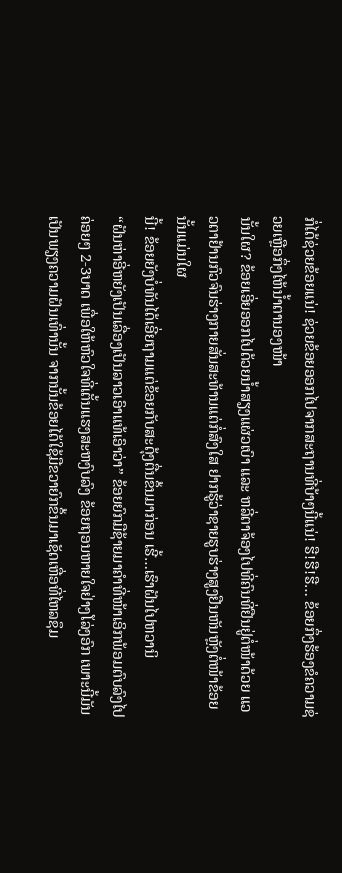ກໍ່ໄດ້ຊ່ວຍຂ້ອຍແນ່! ຊ່ວຍຂ້ອຍອອກໄປຈາກສະຖານທີ່ບ້າໆນີ້ແນ່! ຮື!ຮື!ຮື… ຂ້ອຍກຶ່ງຮ້ອງຂໍຄວາມຊ່ວຍເຫຼືອກຶ່ງໄຫ້ນ້ຳຕານອງໜ້າ
ນັ້ນໃຜ? ຂ້ອຍເອີ່ຍອອກໄປດ້ວຍນ້ຳສຽງແຜ່ວເບົາ ແລະ ຫລີ່ຕາຈ້ອງໄປທີ່ຄົນທີ່ຢືນຢູ່ຕໍ່ໜ້າດ້ວຍ ແວວຕາຢ້ານກົວຈົນຮ່າງກາຍສັ່ນສະທ້ານແຕ່ກໍ່ສົງໃສ ຢາກຮູ້ວ່າຊາຍຮູບຮ່າງສູງຢືນຫັນຫຼັງຕໍ່ໜ້າຂ້ອຍນັ້ນແມ່ນໃຜ
ນີ້! ຂ້ອຍຍັງບໍ່ທັນໄດ້ເອີ່ຍຖາມແຕ່ຂ້ອຍກັບສະດຸ້ງຕື່ນຂຶ້ນມາກ່ອນ ເຮີ້…ເຮົາຝັນໄປຫວານິ
“ຝັນຫ່າອີ່ຫຍັງເປັນເລື່ອງເປັນລາວເອົາແທ້ເອົາວ່າ” ຂ້ອຍຍົກມືຊ້າຍມາຄຳທີ່ໜ້າເອິກພ້ອມຕົບລົງໄປຄ່ອຍໆ 2-3ບາດ ເພື່ອໃຫ້ຫົວໃຈທີ່ເຕັ້ນແຮງສະຫງົບລົງ ຂ້ອຍຖອນຫາຍໃຈຢ່າງໂລ່ງອົກ ເພາະນີ້ມັນເປັນພຽງຄວາມຝັນເທົ່ານັ້ນ ຈາກນັ້ນຂ້ອຍໄດ້ໃຊ້ມືຂວາຍົກຂຶ້ນມາເຊັດເຫື່ອທີ່ໄຫລຊຶມ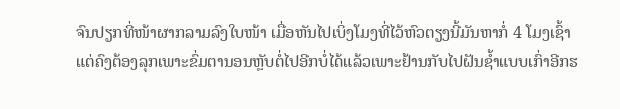ຈົນປຽກທີ່ໜ້າຜາກລາມລົງໃບໜ້າ ເມື່ອຫັນໄປເບິ່ງໂມງທີ່ໄວ້ຫົວຕຽງນີ້ມັນຫາກໍ່ 4 ໂມງເຊົ້າ ແຕ່ຄົງຕ້ອງລຸກເພາະຂົ່ມຕານອນຫຼັບຕໍ່ໄປອີກບໍ່ໄດ້ແລ້ວເພາະຢ້ານກັບໄປຝັນຊ້ຳແບບເກົ່າອີກຮ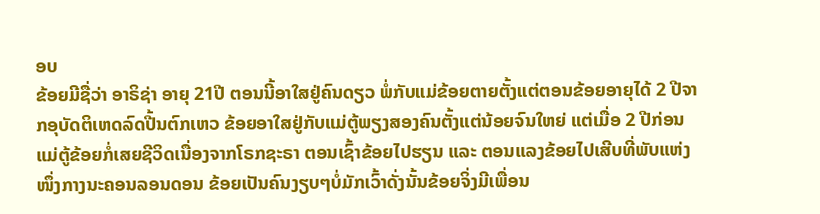ອບ
ຂ້ອຍມີຊື່ວ່າ ອາຣິຊ່າ ອາຍຸ 21ປີ ຕອນນີ້ອາໃສຢູ່ຄົນດຽວ ພໍ່ກັບແມ່ຂ້ອຍຕາຍຕັ້ງແຕ່ຕອນຂ້ອຍອາຍຸໄດ້ 2 ປີຈາກອຸບັດຕິເຫດລົດປີ້ນຕົກເຫວ ຂ້ອຍອາໃສຢູ່ກັບແມ່ຕູ້ພຽງສອງຄົນຕັ້ງແຕ່ນ້ອຍຈົນໃຫຍ່ ແຕ່ເມື່ອ 2 ປີກ່ອນ ແມ່ຕູ້ຂ້ອຍກໍ່ເສຍຊີວິດເນື່ອງຈາກໂຣກຊະຣາ ຕອນເຊົ້າຂ້ອຍໄປຮຽນ ແລະ ຕອນແລງຂ້ອຍໄປເສີບທີ່ພັບແຫ່ງໜຶ່ງກາງນະຄອນລອນດອນ ຂ້ອຍເປັນຄົນງຽບໆບໍ່ມັກເວົ້າດັ່ງນັ້ນຂ້ອຍຈິ່ງມີເພື່ອນ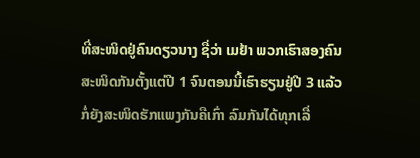ທີ່ສະໜິດຢູ່ຄົນດຽວນາງ ຊື່ວ່າ ເມຢ້າ ພວກເຮົາສອງຄົນສະໜິດກັນຕັ້ງແຕ່ປີ 1 ຈົນຕອນນີ້ເຮົາຮຽນຢູ່ປີ 3 ແລ້ວກໍ່ຍັງສະໜິດຮັກແພງກັນຄືເກົ່າ ລົມກັນໄດ້ທຸກເລື່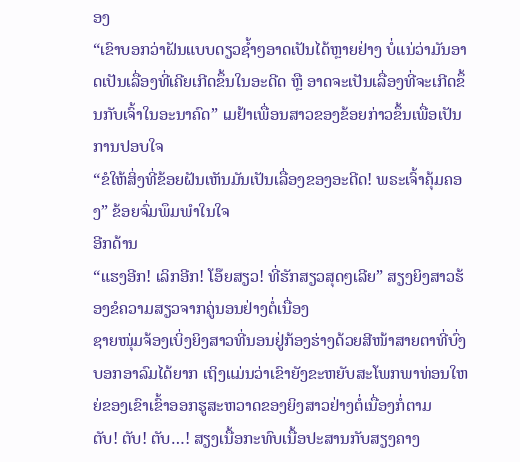ອງ
“ເຂົາບອກວ່າຝັນແບບດຽວຊ້ຳໆອາດເປັນໄດ້ຫຼາຍຢ່າງ ບໍ່ແນ່ວ່າມັນອາດເປັນເລື່ອງທີ່ເຄີຍເກີດຂຶ້ນໃນອະດີດ ຫຼື ອາດຈະເປັນເລື່ອງທີ່ຈະເກີດຂຶ້ນກັບເຈົ້າໃນອະນາຄົດ” ເມຢ້າເພື່ອນສາວຂອງຂ້ອຍກ່າວຂຶ້ນເພື່ອເປັນການປອບໃຈ
“ຂໍໃຫ້ສິ່ງທີ່ຂ້ອຍຝັນເຫັນມັນເປັນເລື່ອງຂອງອະດີດ! ພຣະເຈົ້າຄຸ້ມຄອງ” ຂ້ອຍຈົ່ມພຶມພຳໃນໃຈ
ອີກດ້ານ
“ແຮງອີກ! ເລິກອີກ! ໂອ໊ຍສຽວ! ທີ່ຮັກສຽວສຸດໆເລີຍ” ສຽງຍິງສາວຮ້ອງຂໍຄວາມສຽວຈາກຄູ່ນອນຢ່າງຕໍ່ເນື່ອງ
ຊາຍໜຸ່ມຈ້ອງເບິ່ງຍິງສາວທີ່ນອນຢູ່ກ້ອງຮ່າງດ້ວຍສີໜ້າສາຍຕາທີ່ບົ່ງບອກອາລົມໄດ້ຍາກ ເຖິງແມ່ນວ່າເຂົາຍັງຂະຫຍັບສະໂພກພາທ່ອນໃຫຍ່ຂອງເຂົາເຂົ້າອອກຮູສະຫວາດຂອງຍິງສາວຢ່າງຕໍ່ເນື່ອງກໍ່ຕາມ
ຕັບ! ຕັບ! ຕັບ…! ສຽງເນື້ອກະທົບເນື້ອປະສານກັບສຽງຄາງ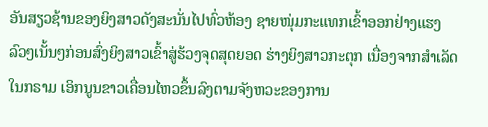ອັນສຽວຊ້ານຂອງຍິງສາວດັງສະນັ່ນໄປທົ່ວຫ້ອງ ຊາຍໜຸ່ມກະແທກເຂົ້າອອກຢ່າງແຮງລົວໆເນັ້ນໆກ່ອນສົ່ງຍິງສາວເຂົ້າສູ່ຮ້ວງຈຸດສຸດຍອດ ຮ່າງຍິງສາວກະຕຸກ ເນື່ອງຈາກສຳເລັດໃນກຣາມ ເອິກນູນຂາວເຄື່ອນໄຫວຂຶ້ນລົງຕາມຈັງຫວະຂອງການ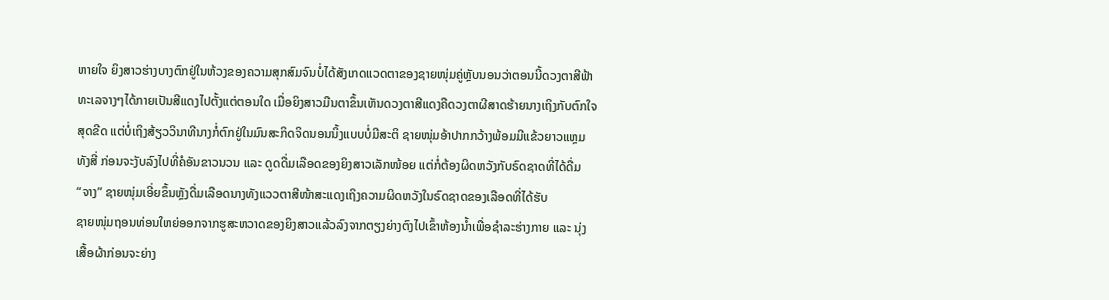ຫາຍໃຈ ຍິງສາວຮ່າງບາງຕົກຢູ່ໃນຫ້ວງຂອງຄວາມສຸກສົມຈົນບໍ່ໄດ້ສັງເກດແວດຕາຂອງຊາຍໜຸ່ມຄູ່ຫຼັບນອນວ່າຕອນນີ້ດວງຕາສີຟ້າທະເລຈາງໆໄດ້ກາຍເປັນສີແດງໄປຕັ້ງແຕ່ຕອນໃດ ເມື່ອຍິງສາວມືນຕາຂຶ້ນເຫັນດວງຕາສີແດງຄືດວງຕາຜີສາດຮ້າຍນາງເຖິງກັບຕົກໃຈສຸດຂີດ ແຕ່ບໍ່ເຖິງສ້ຽວວິນາທີນາງກໍ່ຕົກຢູ່ໃນມົນສະກິດຈິດນອນນິ້ງແບບບໍ່ມີສະຕິ ຊາຍໜຸ່ມອ້າປາກກວ້າງພ້ອມມີແຂ້ວຍາວແຫຼມທັງສີ່ ກ່ອນຈະງັບລົງໄປທີ່ຄໍອັນຂາວນວນ ແລະ ດູດດື່ມເລືອດຂອງຍິງສາວເລັກໜ້ອຍ ແຕ່ກໍ່ຕ້ອງຜິດຫວັງກັບຣົດຊາດທີ່ໄດ້ດື່ມ
“ຈາງ” ຊາຍໜຸ່ມເອີ່ຍຂຶ້ນຫຼັງດື່ມເລືອດນາງທັງແວວຕາສີໜ້າສະແດງເຖິງຄວາມຜິດຫວັງໃນຣົດຊາດຂອງເລືອດທີ່ໄດ້ຮັບ
ຊາຍໜຸ່ມຖອນທ່ອນໃຫຍ່ອອກຈາກຮູສະຫວາດຂອງຍິງສາວແລ້ວລົງຈາກຕຽງຍ່າງຕົງໄປເຂົ້າຫ້ອງນ້ຳເພື່ອຊຳລະຮ່າງກາຍ ແລະ ນຸ່ງເສື້ອຜ້າກ່ອນຈະຍ່າງ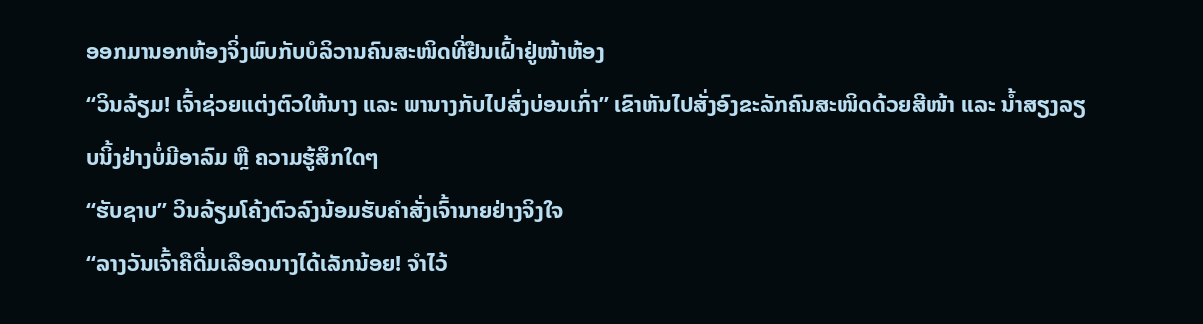ອອກມານອກຫ້ອງຈິ່ງພົບກັບບໍລິວານຄົນສະໜິດທີ່ຢືນເຝົ້າຢູ່ໜ້າຫ້ອງ
“ວິນລ້ຽມ! ເຈົ້າຊ່ວຍແຕ່ງຕົວໃຫ້ນາງ ແລະ ພານາງກັບໄປສົ່ງບ່ອນເກົ່າ” ເຂົາຫັນໄປສັ່ງອົງຂະລັກຄົນສະໜິດດ້ວຍສີໜ້າ ແລະ ນ້ຳສຽງລຽບນິ້ງຢ່າງບໍ່ມີອາລົມ ຫຼື ຄວາມຮູ້ສຶກໃດໆ
“ຮັບຊາບ” ວິນລ້ຽມໂຄ້ງຕົວລົງນ້ອມຮັບຄຳສັ່ງເຈົ້ານາຍຢ່າງຈິງໃຈ
“ລາງວັນເຈົ້າຄືດື່ມເລືອດນາງໄດ້ເລັກນ້ອຍ! ຈຳໄວ້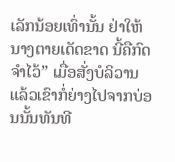ເລັກນ້ອຍເທົ່ານັ້ນ ຢ່າໃຫ້ນາງຕາຍເດັດຂາດ ນີ້ຄືກົດຈຳໄວ້” ເມື່ອສັ່ງບໍລິວານແລ້ວເຂົາກໍ່ຍ່າງໄປຈາກບ່ອນນັ້ນທັນທີ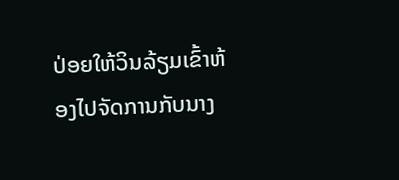ປ່ອຍໃຫ້ວິນລ້ຽມເຂົ້າຫ້ອງໄປຈັດການກັບນາງ